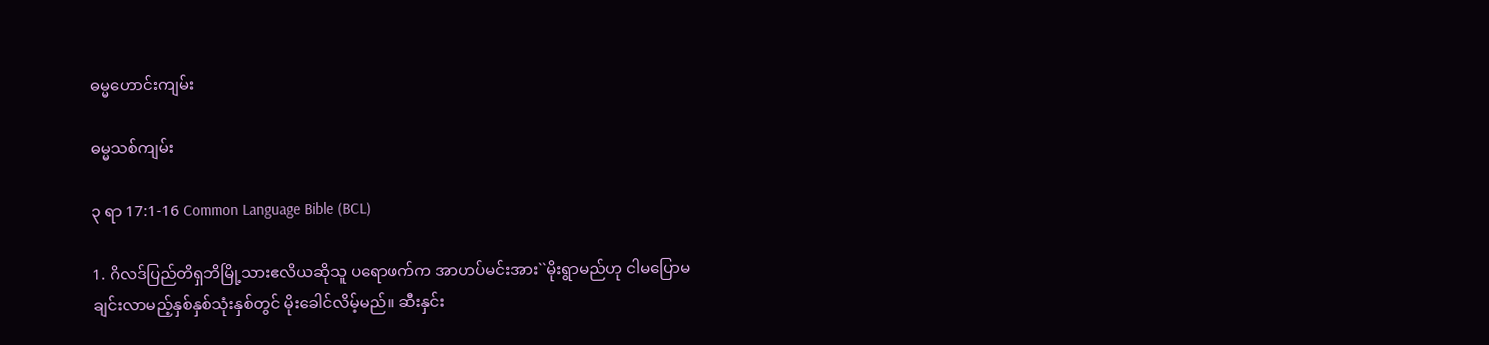ဓမ္မဟောင်း‌ကျမ်း

ဓမ္မသစ်ကျမ်း

၃ ရာ 17:1-16 Common Language Bible (BCL)

1. ဂိလဒ်ပြည်တိရှဘိမြို့သားဧလိယဆိုသူ ပရောဖက်က အာဟပ်မင်းအား``မိုးရွာမည်ဟု ငါမပြောမချင်းလာမည့်နှစ်နှစ်သုံးနှစ်တွင် မိုးခေါင်လိမ့်မည်။ ဆီးနှင်း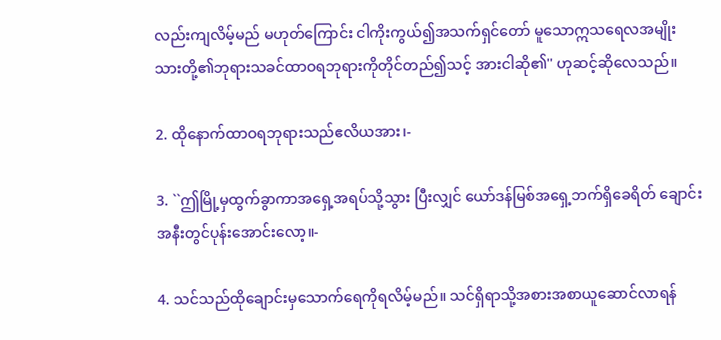လည်းကျလိမ့်မည် မဟုတ်ကြောင်း ငါကိုးကွယ်၍အသက်ရှင်တော် မူသောဣသရေလအမျိုးသားတို့၏ဘုရားသခင်ထာဝရဘုရားကိုတိုင်တည်၍သင့် အားငါဆို၏'' ဟုဆင့်ဆိုလေသည်။

2. ထိုနောက်ထာဝရဘုရားသည်ဧလိယအား၊-

3. ``ဤမြို့မှထွက်ခွာကာအရှေ့အရပ်သို့သွား ပြီးလျှင် ယော်ဒန်မြစ်အရှေ့ဘက်ရှိခေရိတ် ချောင်းအနီးတွင်ပုန်းအောင်းလော့။-

4. သင်သည်ထိုချောင်းမှသောက်ရေကိုရလိမ့်မည်။ သင်ရှိရာသို့အစားအစာယူဆောင်လာရန်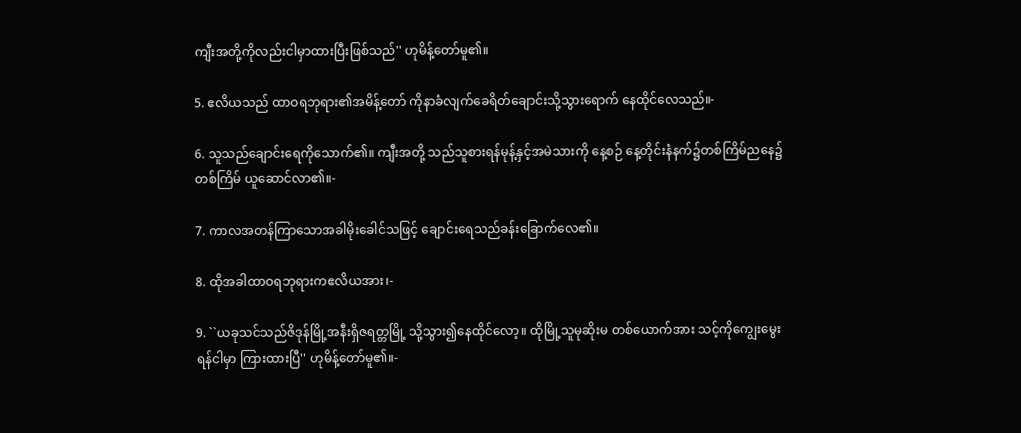ကျီးအတို့ကိုလည်းငါမှာထားပြီးဖြစ်သည်'' ဟုမိန့်တော်မူ၏။

5. ဧလိယသည် ထာဝရဘုရား၏အမိန့်တော် ကိုနာခံလျက်ခေရိတ်ချောင်းသို့သွားရောက် နေထိုင်လေသည်။-

6. သူသည်ချောင်းရေကိုသောက်၏။ ကျီးအတို့ သည်သူစားရန်မုန့်နှင့်အမဲသားကို နေ့စဉ် နေ့တိုင်းနံနက်၌တစ်ကြိမ်ညနေ၌တစ်ကြိမ် ယူဆောင်လာ၏။-

7. ကာလအတန်ကြာသောအခါမိုးခေါင်သဖြင့် ချောင်းရေသည်ခန်းခြောက်လေ၏။

8. ထိုအခါထာဝရဘုရားကဧလိယအား၊-

9. ``ယခုသင်သည်ဇိဒုန်မြို့အနီးရှိဇရတ္တမြို့ သို့သွား၍နေထိုင်လော့။ ထိုမြို့သူမုဆိုးမ တစ်ယောက်အား သင့်ကိုကျွေးမွေးရန်ငါမှာ ကြားထားပြီ'' ဟုမိန့်တော်မူ၏။-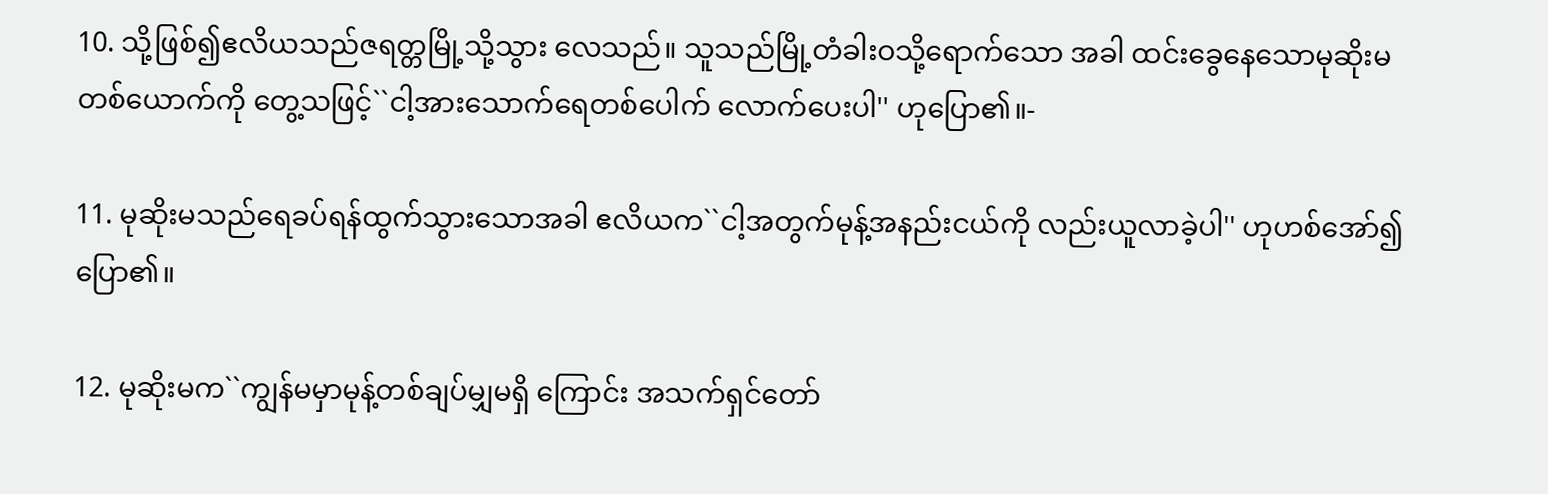10. သို့ဖြစ်၍ဧလိယသည်ဇရတ္တမြို့သို့သွား လေသည်။ သူသည်မြို့တံခါးဝသို့ရောက်သော အခါ ထင်းခွေနေသောမုဆိုးမတစ်ယောက်ကို တွေ့သဖြင့်``ငါ့အားသောက်ရေတစ်ပေါက် လောက်ပေးပါ'' ဟုပြော၏။-

11. မုဆိုးမသည်ရေခပ်ရန်ထွက်သွားသောအခါ ဧလိယက``ငါ့အတွက်မုန့်အနည်းငယ်ကို လည်းယူလာခဲ့ပါ'' ဟုဟစ်အော်၍ပြော၏။

12. မုဆိုးမက``ကျွန်မမှာမုန့်တစ်ချပ်မျှမရှိ ကြောင်း အသက်ရှင်တော်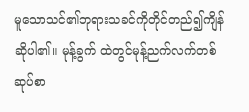မူသောသင်၏ဘုရားသခင်ကိုတိုင်တည်၍ကျိန်ဆိုပါ၏။ မုန့်ခွက် ထဲတွင်မုန့်ညက်လက်တစ်ဆုပ်စာ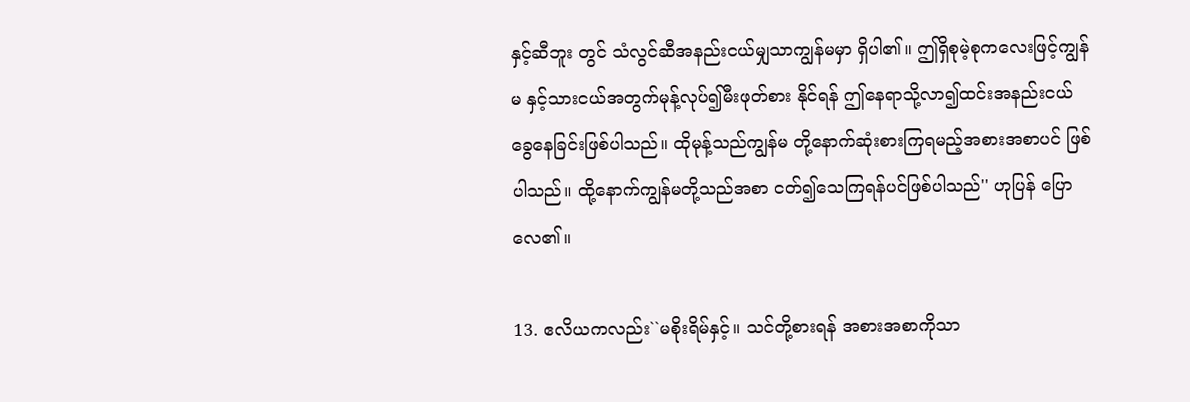နှင့်ဆီဘူး တွင် သံလွင်ဆီအနည်းငယ်မျှသာကျွန်မမှာ ရှိပါ၏။ ဤရှိစုမဲ့စုကလေးဖြင့်ကျွန်မ နှင့်သားငယ်အတွက်မုန့်လုပ်၍မီးဖုတ်စား နိုင်ရန် ဤနေရာသို့လာ၍ထင်းအနည်းငယ် ခွေနေခြင်းဖြစ်ပါသည်။ ထိုမုန့်သည်ကျွန်မ တို့နောက်ဆုံးစားကြရမည့်အစားအစာပင် ဖြစ်ပါသည်။ ထို့နောက်ကျွန်မတို့သည်အစာ ငတ်၍သေကြရန်ပင်ဖြစ်ပါသည်'' ဟုပြန် ပြောလေ၏။

13. ဧလိယကလည်း``မစိုးရိမ်နှင့်။ သင်တို့စားရန် အစားအစာကိုသာ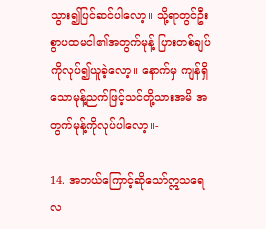သွား၍ပြင်ဆင်ပါလော့။ သို့ရာတွင်ဦးစွာပထမငါ၏အတွက်မုန့် ပြားတစ်ချပ်ကိုလုပ်၍ယူခဲ့လော့။ နောက်မှ ကျန်ရှိသောမုန့်ညက်ဖြင့်သင်တို့သားအမိ အတွက်မုန့်ကိုလုပ်ပါလော့။-

14. အဘယ်ကြောင့်ဆိုသော်ဣသရေလ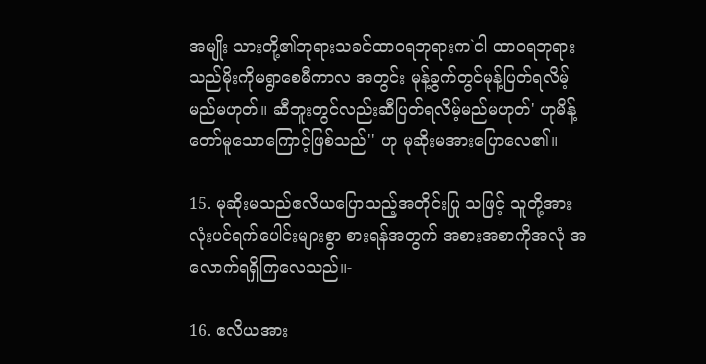အမျိုး သားတို့၏ဘုရားသခင်ထာဝရဘုရားက`ငါ ထာဝရဘုရားသည်မိုးကိုမရွာစေမီကာလ အတွင်း မုန့်ခွက်တွင်မုန့်ပြတ်ရလိမ့်မည်မဟုတ်။ ဆီဘူးတွင်လည်းဆီပြတ်ရလိမ့်မည်မဟုတ်' ဟုမိန့်တော်မူသောကြောင့်ဖြစ်သည်'' ဟု မုဆိုးမအားပြောလေ၏။

15. မုဆိုးမသည်ဧလိယပြောသည့်အတိုင်းပြု သဖြင့် သူတို့အားလုံးပင်ရက်ပေါင်းများစွာ စားရန်အတွက် အစားအစာကိုအလုံ အလောက်ရရှိကြလေသည်။-

16. ဧလိယအား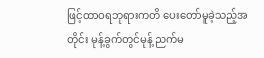ဖြင့်ထာဝရဘုရားကတိ ပေးတော်မူခဲ့သည့်အတိုင်း မုန့်ခွက်တွင်မုန့် ညက်မ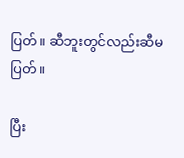ပြတ်။ ဆီဘူးတွင်လည်းဆီမပြတ်။

ပြီး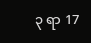၃ ရာ 17